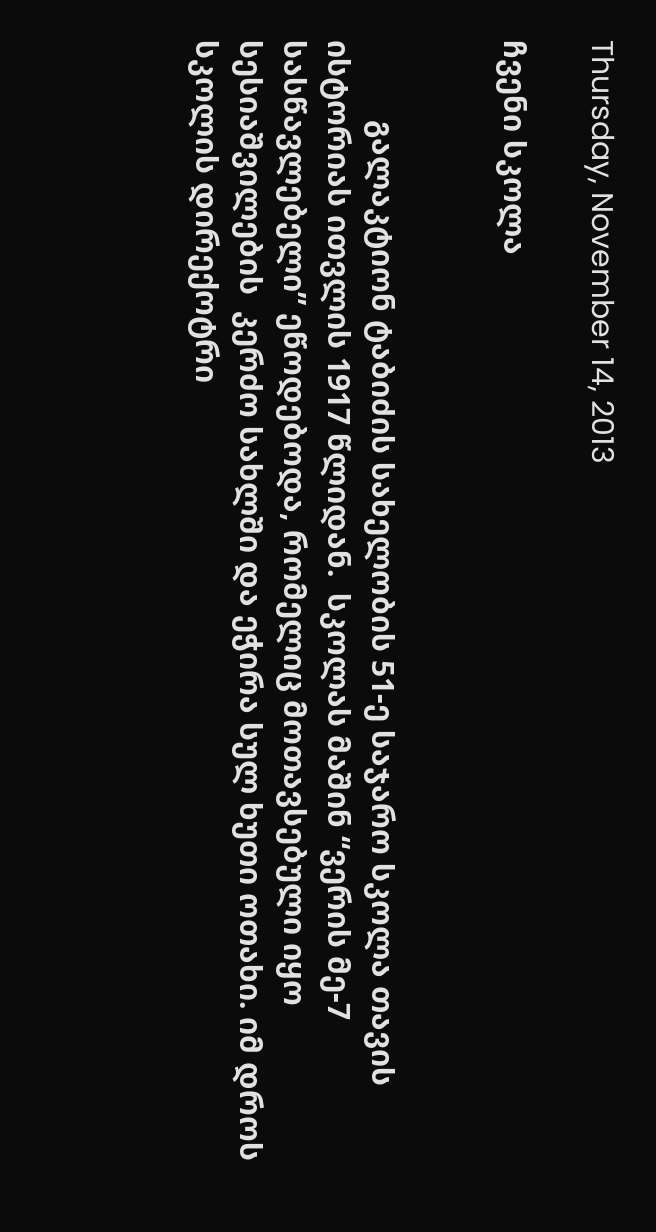Thursday, November 14, 2013

ჩვენი სკოლა


          გალაკტიონ ტაბიძის სახელობის 51-ე საჯარო სკოლა თავის ისტორიას ითვლის 1917 წლიდან.  სკოლას მაშინ “ვერის მე-7 სასწავლებელი” ეწოდებოდა, რომელიც მოთავსებული იყო სესიაშვილების  კერძო სახლში და ეჭირა სულ ხუთი ოთახი. იმ დროს სკოლის დირექოტრი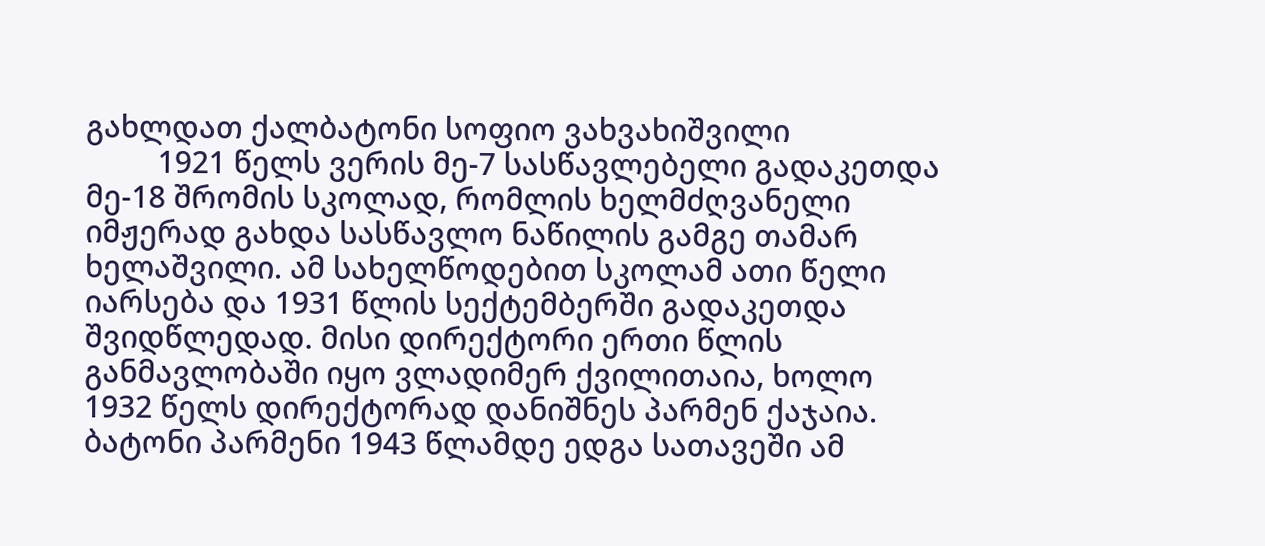გახლდათ ქალბატონი სოფიო ვახვახიშვილი
         1921 წელს ვერის მე-7 სასწავლებელი გადაკეთდა მე-18 შრომის სკოლად, რომლის ხელმძღვანელი იმჟერად გახდა სასწავლო ნაწილის გამგე თამარ ხელაშვილი. ამ სახელწოდებით სკოლამ ათი წელი იარსება და 1931 წლის სექტემბერში გადაკეთდა შვიდწლედად. მისი დირექტორი ერთი წლის განმავლობაში იყო ვლადიმერ ქვილითაია, ხოლო 1932 წელს დირექტორად დანიშნეს პარმენ ქაჯაია. ბატონი პარმენი 1943 წლამდე ედგა სათავეში ამ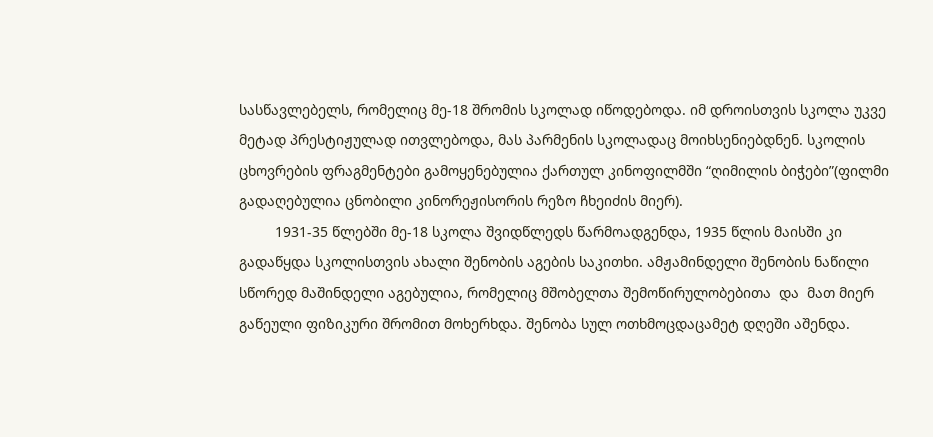სასწავლებელს, რომელიც მე-18 შრომის სკოლად იწოდებოდა. იმ დროისთვის სკოლა უკვე მეტად პრესტიჟულად ითვლებოდა, მას პარმენის სკოლადაც მოიხსენიებდნენ. სკოლის ცხოვრების ფრაგმენტები გამოყენებულია ქართულ კინოფილმში “ღიმილის ბიჭები”(ფილმი გადაღებულია ცნობილი კინორეჟისორის რეზო ჩხეიძის მიერ).
         1931-35 წლებში მე-18 სკოლა შვიდწლედს წარმოადგენდა, 1935 წლის მაისში კი გადაწყდა სკოლისთვის ახალი შენობის აგების საკითხი. ამჟამინდელი შენობის ნაწილი სწორედ მაშინდელი აგებულია, რომელიც მშობელთა შემოწირულობებითა  და  მათ მიერ გაწეული ფიზიკური შრომით მოხერხდა. შენობა სულ ოთხმოცდაცამეტ დღეში აშენდა.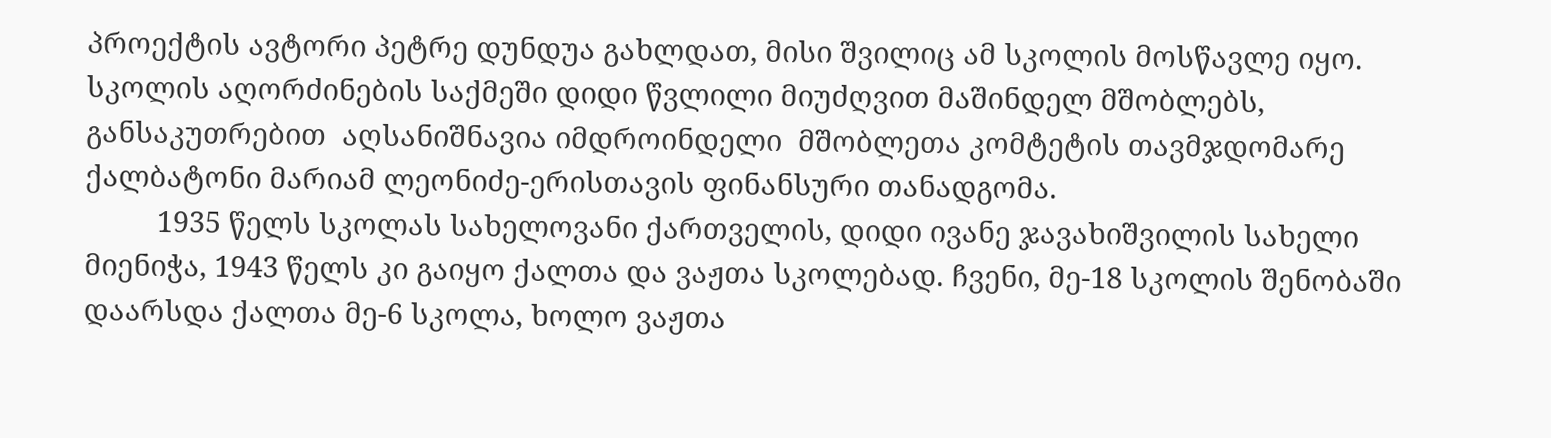პროექტის ავტორი პეტრე დუნდუა გახლდათ, მისი შვილიც ამ სკოლის მოსწავლე იყო. სკოლის აღორძინების საქმეში დიდი წვლილი მიუძღვით მაშინდელ მშობლებს, განსაკუთრებით  აღსანიშნავია იმდროინდელი  მშობლეთა კომტეტის თავმჯდომარე ქალბატონი მარიამ ლეონიძე-ერისთავის ფინანსური თანადგომა.
         1935 წელს სკოლას სახელოვანი ქართველის, დიდი ივანე ჯავახიშვილის სახელი მიენიჭა, 1943 წელს კი გაიყო ქალთა და ვაჟთა სკოლებად. ჩვენი, მე-18 სკოლის შენობაში დაარსდა ქალთა მე-6 სკოლა, ხოლო ვაჟთა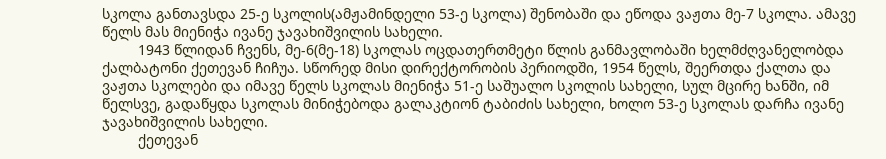სკოლა განთავსდა 25-ე სკოლის(ამჟამინდელი 53-ე სკოლა) შენობაში და ეწოდა ვაჟთა მე-7 სკოლა. ამავე წელს მას მიენიჭა ივანე ჯავახიშვილის სახელი.
         1943 წლიდან ჩვენს, მე-6(მე-18) სკოლას ოცდათერთმეტი წლის განმავლობაში ხელმძღვანელობდა ქალბატონი ქეთევან ჩიჩუა. სწორედ მისი დირექტორობის პერიოდში, 1954 წელს, შეერთდა ქალთა და ვაჟთა სკოლები და იმავე წელს სკოლას მიენიჭა 51-ე საშუალო სკოლის სახელი, სულ მცირე ხანში, იმ წელსვე, გადაწყდა სკოლას მინიჭებოდა გალაკტიონ ტაბიძის სახელი, ხოლო 53-ე სკოლას დარჩა ივანე ჯავახიშვილის სახელი.
         ქეთევან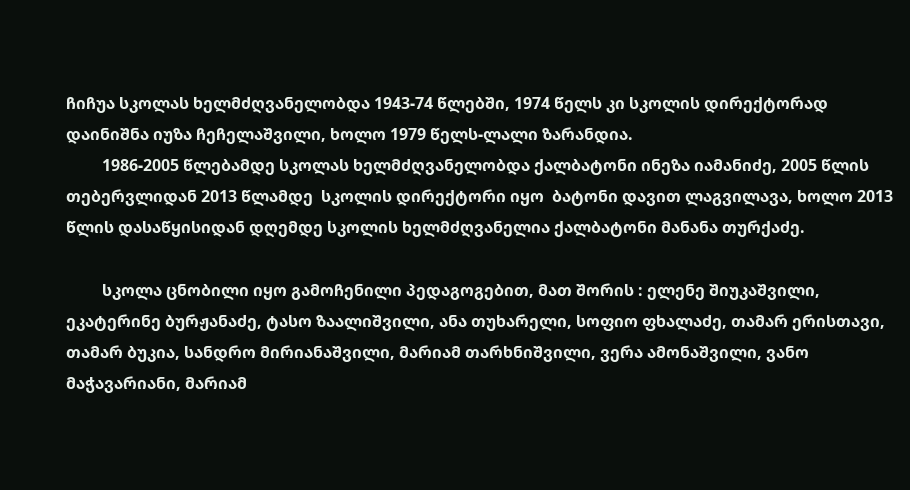ჩიჩუა სკოლას ხელმძღვანელობდა 1943-74 წლებში, 1974 წელს კი სკოლის დირექტორად  დაინიშნა იუზა ჩეჩელაშვილი, ხოლო 1979 წელს-ლალი ზარანდია.
         1986-2005 წლებამდე სკოლას ხელმძღვანელობდა ქალბატონი ინეზა იამანიძე, 2005 წლის თებერვლიდან 2013 წლამდე  სკოლის დირექტორი იყო  ბატონი დავით ლაგვილავა, ხოლო 2013 წლის დასაწყისიდან დღემდე სკოლის ხელმძღვანელია ქალბატონი მანანა თურქაძე.

         სკოლა ცნობილი იყო გამოჩენილი პედაგოგებით, მათ შორის : ელენე შიუკაშვილი, ეკატერინე ბურჟანაძე, ტასო ზაალიშვილი, ანა თუხარელი, სოფიო ფხალაძე, თამარ ერისთავი, თამარ ბუკია, სანდრო მირიანაშვილი, მარიამ თარხნიშვილი, ვერა ამონაშვილი, ვანო მაჭავარიანი, მარიამ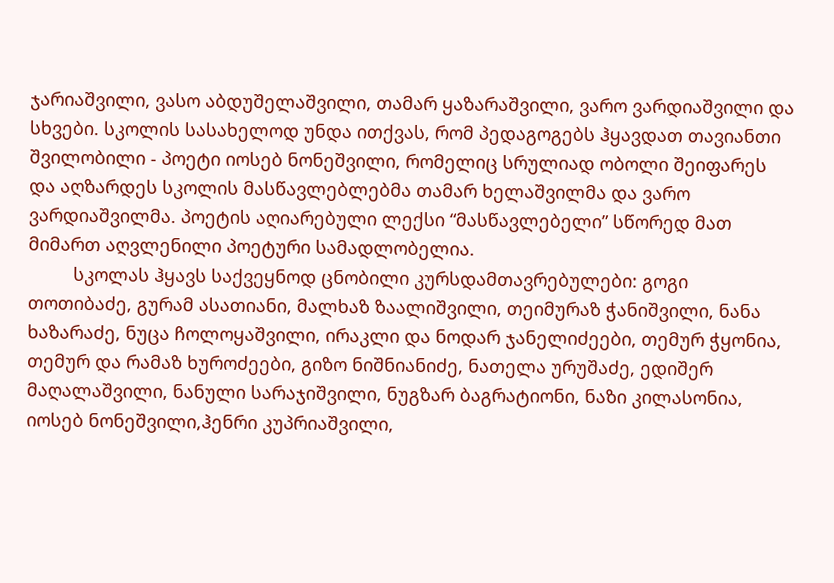ჯარიაშვილი, ვასო აბდუშელაშვილი, თამარ ყაზარაშვილი, ვარო ვარდიაშვილი და სხვები. სკოლის სასახელოდ უნდა ითქვას, რომ პედაგოგებს ჰყავდათ თავიანთი შვილობილი - პოეტი იოსებ ნონეშვილი, რომელიც სრულიად ობოლი შეიფარეს და აღზარდეს სკოლის მასწავლებლებმა თამარ ხელაშვილმა და ვარო ვარდიაშვილმა. პოეტის აღიარებული ლექსი “მასწავლებელი” სწორედ მათ მიმართ აღვლენილი პოეტური სამადლობელია.
         სკოლას ჰყავს საქვეყნოდ ცნობილი კურსდამთავრებულები: გოგი თოთიბაძე, გურამ ასათიანი, მალხაზ ზაალიშვილი, თეიმურაზ ჭანიშვილი, ნანა ხაზარაძე, ნუცა ჩოლოყაშვილი, ირაკლი და ნოდარ ჯანელიძეები, თემურ ჭყონია, თემურ და რამაზ ხუროძეები, გიზო ნიშნიანიძე, ნათელა ურუშაძე, ედიშერ მაღალაშვილი, ნანული სარაჯიშვილი, ნუგზარ ბაგრატიონი, ნაზი კილასონია, იოსებ ნონეშვილი,ჰენრი კუპრიაშვილი,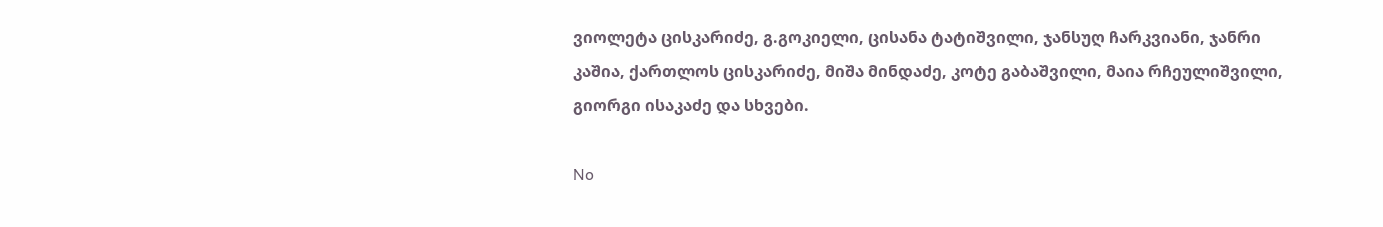ვიოლეტა ცისკარიძე, გ.გოკიელი, ცისანა ტატიშვილი, ჯანსუღ ჩარკვიანი, ჯანრი კაშია, ქართლოს ცისკარიძე, მიშა მინდაძე, კოტე გაბაშვილი, მაია რჩეულიშვილი, გიორგი ისაკაძე და სხვები.

No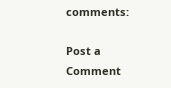comments:

Post a Comment